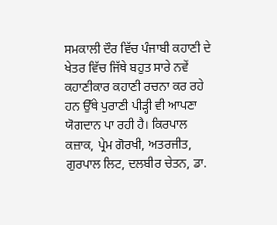ਸਮਕਾਲੀ ਦੌਰ ਵਿੱਚ ਪੰਜਾਬੀ ਕਹਾਣੀ ਦੇ ਖੇਤਰ ਵਿੱਚ ਜਿੱਥੇ ਬਹੁਤ ਸਾਰੇ ਨਵੇਂ ਕਹਾਣੀਕਾਰ ਕਹਾਣੀ ਰਚਨਾ ਕਰ ਰਹੇ ਹਨ ਉੱਥੇ ਪੁਰਾਣੀ ਪੀੜ੍ਹੀ ਵੀ ਆਪਣਾ ਯੋਗਦਾਨ ਪਾ ਰਹੀ ਹੈ। ਕਿਰਪਾਲ ਕਜ਼ਾਕ, ਪ੍ਰੇਮ ਗੋਰਖੀ, ਅਤਰਜੀਤ, ਗੁਰਪਾਲ ਲਿਟ, ਦਲਬੀਰ ਚੇਤਨ, ਡਾ.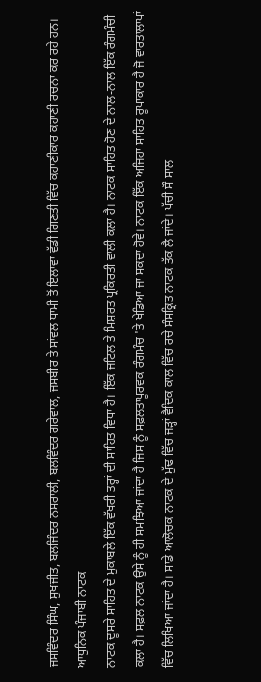ਜਸਵਿੰਦਰ ਸਿੰਘ, ਸੁਖਜੀਤ, ਬਲਜਿੰਦਰ ਨਸਰਾਲੀ, ਬਲਵਿੰਦਰ ਗਰੇਵਾਲ, ਜਸਬੀਰ ਤੇ ਸਾਂਵਲ ਧਾਮੀ ਤੋਂ ਇਲਾਵਾ ਵੱਡੀ ਗਿਣਤੀ ਵਿੱਚ ਕਹਾਣੀਕਾਰ ਕਹਾਣੀ ਰਚਨਾ ਕਰ ਰਹੇ ਹਨ।
ਆਧੁਨਿਕ ਪੰਜਾਬੀ ਨਾਟਕ
ਨਾਟਕ ਦੂਸਰੇ ਸਾਹਿਤ ਦੇ ਮੁਕਾਬਲੇ ਇੱਕ ਵੱਖਰੀ ਤਰ੍ਹਾਂ ਦੀ ਸਾਹਿਤ ਵਿਧਾ ਹੈ। ਇੱਕ ਜਟਿਲ ਤੇ ਮਿਸ਼ਰਤ ਪ੍ਰਕਿਰਤੀ ਵਾਲੀ ਕਲਾ ਹੈ। ਨਾਟਕ ਸਾਹਿਤ ਹੋਣ ਦੇ ਨਾਲ-ਨਾਲ ਇੱਕ ਰੰਗਮੰਚੀ ਕਲਾ ਹੈ। ਸਫ਼ਲ ਨਾਟਕ ਉਸੇ ਨੂੰ ਹੀ ਸਮਝਿਆ ਜਾਂਦਾ ਹੈ ਜਿਸ ਨੂੰ ਸਫ਼ਲਤਾਪੂਰਵਕ ਰੰਗਮੰਚ 'ਤੇ ਖੇਡਿਆ ਜਾ ਸਕਦਾ ਹੋਵੇ। ਨਾਟਕ ਇੱਕ ਅਜਿਹਾ ਸਾਹਿਤ ਰੂਪਾਕਾਰ ਹੈ ਜੋ ਵਾਰਤਾਲਾਪਾਂ ਵਿੱਚ ਲਿਖਿਆ ਜਾਂਦਾ ਹੈ। ਸਾਡੇ ਆਲੋਚਕ ਨਾਟਕ ਦੇ ਮੁੱਢ ਵਿੱਚ ਜੜ੍ਹਾਂ ਵੈਦਿਕ ਕਾਲ ਵਿੱਚ ਰਚੇ ਸੰਸਕ੍ਰਿਤ ਨਾਟਕ ਤੱਕ ਲੈ ਜਾਂਦੇ। ਪੱਚੀ ਸੌ ਸਾਲ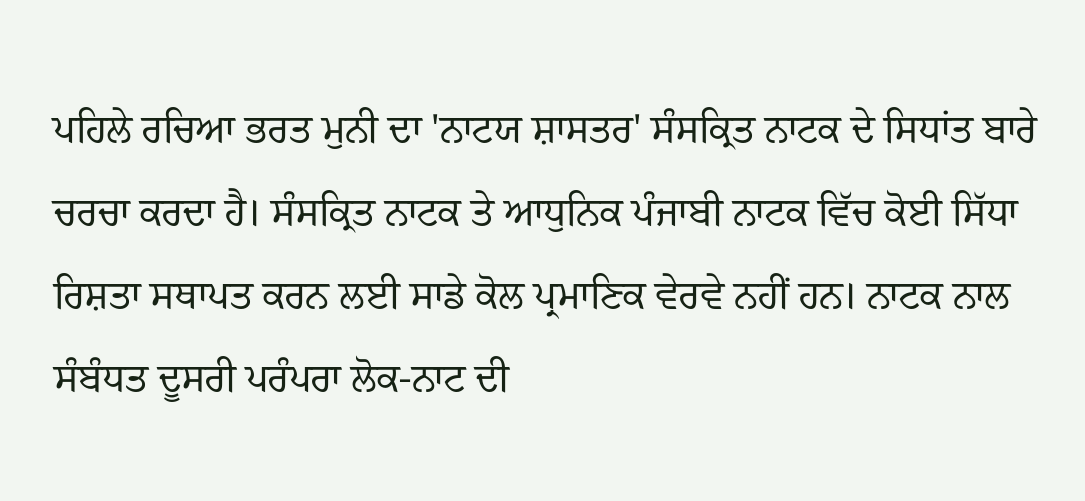ਪਹਿਲੇ ਰਚਿਆ ਭਰਤ ਮੁਨੀ ਦਾ 'ਨਾਟਯ ਸ਼ਾਸਤਰ' ਸੰਸਕ੍ਰਿਤ ਨਾਟਕ ਦੇ ਸਿਧਾਂਤ ਬਾਰੇ ਚਰਚਾ ਕਰਦਾ ਹੈ। ਸੰਸਕ੍ਰਿਤ ਨਾਟਕ ਤੇ ਆਧੁਨਿਕ ਪੰਜਾਬੀ ਨਾਟਕ ਵਿੱਚ ਕੋਈ ਸਿੱਧਾ ਰਿਸ਼ਤਾ ਸਥਾਪਤ ਕਰਨ ਲਈ ਸਾਡੇ ਕੋਲ ਪ੍ਰਮਾਣਿਕ ਵੇਰਵੇ ਨਹੀਂ ਹਨ। ਨਾਟਕ ਨਾਲ ਸੰਬੰਧਤ ਦੂਸਰੀ ਪਰੰਪਰਾ ਲੋਕ-ਨਾਟ ਦੀ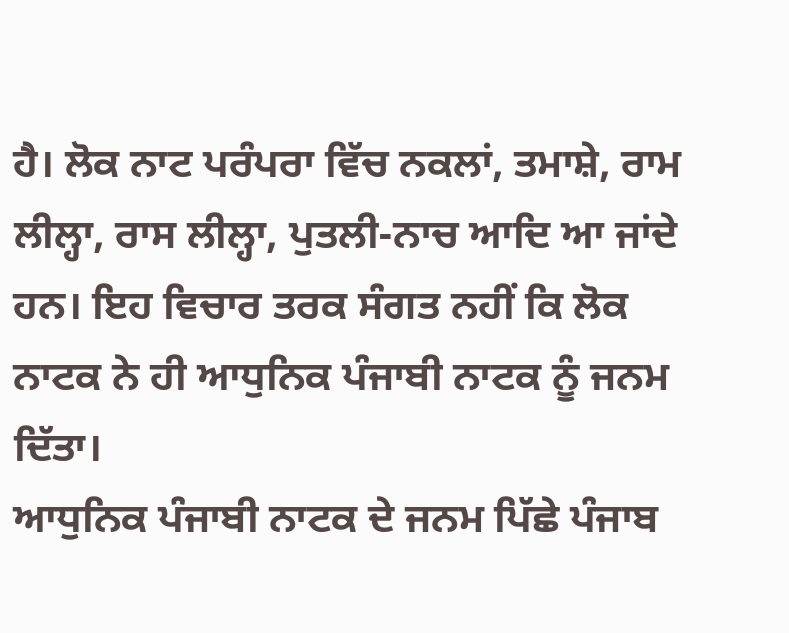ਹੈ। ਲੋਕ ਨਾਟ ਪਰੰਪਰਾ ਵਿੱਚ ਨਕਲਾਂ, ਤਮਾਸ਼ੇ, ਰਾਮ ਲੀਲ੍ਹਾ, ਰਾਸ ਲੀਲ੍ਹਾ, ਪੁਤਲੀ-ਨਾਚ ਆਦਿ ਆ ਜਾਂਦੇ ਹਨ। ਇਹ ਵਿਚਾਰ ਤਰਕ ਸੰਗਤ ਨਹੀਂ ਕਿ ਲੋਕ ਨਾਟਕ ਨੇ ਹੀ ਆਧੁਨਿਕ ਪੰਜਾਬੀ ਨਾਟਕ ਨੂੰ ਜਨਮ ਦਿੱਤਾ।
ਆਧੁਨਿਕ ਪੰਜਾਬੀ ਨਾਟਕ ਦੇ ਜਨਮ ਪਿੱਛੇ ਪੰਜਾਬ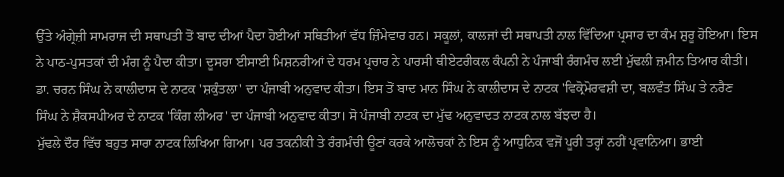ਉੱਤੇ ਅੰਗ੍ਰੇਜ਼ੀ ਸਾਮਰਾਜ ਦੀ ਸਥਾਪਤੀ ਤੋਂ ਬਾਦ ਦੀਆਂ ਪੈਦਾ ਹੋਈਆਂ ਸਥਿਤੀਆਂ ਵੱਧ ਜ਼ਿੰਮੇਵਾਰ ਹਨ। ਸਕੂਲਾਂ, ਕਾਲਜਾਂ ਦੀ ਸਥਾਪਤੀ ਨਾਲ ਵਿੱਦਿਆ ਪ੍ਰਸਾਰ ਦਾ ਕੰਮ ਸ਼ੁਰੂ ਹੋਇਆ। ਇਸ ਨੇ ਪਾਠ-ਪੁਸਤਕਾਂ ਦੀ ਮੰਗ ਨੂੰ ਪੈਦਾ ਕੀਤਾ। ਦੂਸਰਾ ਈਸਾਈ ਮਿਸ਼ਨਰੀਆਂ ਦੇ ਧਰਮ ਪ੍ਰਚਾਰ ਨੇ ਪਾਰਸੀ ਥੀਏਟਰੀਕਲ ਕੰਪਨੀ ਨੇ ਪੰਜਾਬੀ ਰੰਗਮੰਚ ਲਈ ਮੁੱਢਲੀ ਜ਼ਮੀਨ ਤਿਆਰ ਕੀਤੀ। ਡਾ. ਚਰਨ ਸਿੰਘ ਨੇ ਕਾਲੀਦਾਸ ਦੇ ਨਾਟਕ 'ਸ਼ਕੁੰਤਲਾ' ਦਾ ਪੰਜਾਬੀ ਅਨੁਵਾਦ ਕੀਤਾ। ਇਸ ਤੋਂ ਬਾਦ ਮਾਨ ਸਿੰਘ ਨੇ ਕਾਲੀਦਾਸ ਦੇ ਨਾਟਕ 'ਵਿਕ੍ਰੋਮੋਰਵਸ਼ੀ ਦਾ, ਬਲਵੰਤ ਸਿੰਘ ਤੇ ਨਰੈਣ ਸਿੰਘ ਨੇ ਸ਼ੈਕਸਪੀਅਰ ਦੇ ਨਾਟਕ 'ਕਿੰਗ ਲੀਅਰ' ਦਾ ਪੰਜਾਬੀ ਅਨੁਵਾਦ ਕੀਤਾ। ਸੋ ਪੰਜਾਬੀ ਨਾਟਕ ਦਾ ਮੁੱਢ ਅਨੁਵਾਦਤ ਨਾਟਕ ਨਾਲ ਬੱਝਦਾ ਹੈ।
ਮੁੱਢਲੇ ਦੌਰ ਵਿੱਚ ਬਹੁਤ ਸਾਰਾ ਨਾਟਕ ਲਿਖਿਆ ਗਿਆ। ਪਰ ਤਕਨੀਕੀ ਤੇ ਰੰਗਮੰਚੀ ਊਣਾਂ ਕਰਕੇ ਆਲੋਚਕਾਂ ਨੇ ਇਸ ਨੂੰ ਆਧੁਨਿਕ ਵਜੋਂ ਪੂਰੀ ਤਰ੍ਹਾਂ ਨਹੀਂ ਪ੍ਰਵਾਨਿਆ। ਭਾਈ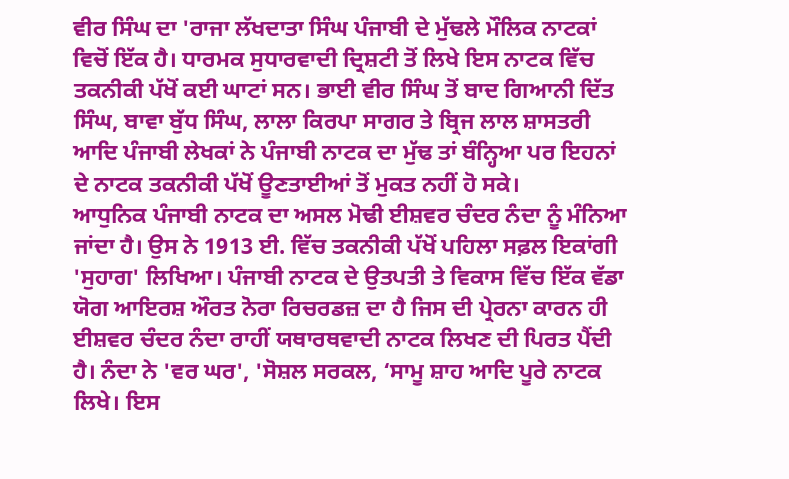ਵੀਰ ਸਿੰਘ ਦਾ 'ਰਾਜਾ ਲੱਖਦਾਤਾ ਸਿੰਘ ਪੰਜਾਬੀ ਦੇ ਮੁੱਢਲੇ ਮੌਲਿਕ ਨਾਟਕਾਂ ਵਿਚੋਂ ਇੱਕ ਹੈ। ਧਾਰਮਕ ਸੁਧਾਰਵਾਦੀ ਦ੍ਰਿਸ਼ਟੀ ਤੋਂ ਲਿਖੇ ਇਸ ਨਾਟਕ ਵਿੱਚ ਤਕਨੀਕੀ ਪੱਖੋਂ ਕਈ ਘਾਟਾਂ ਸਨ। ਭਾਈ ਵੀਰ ਸਿੰਘ ਤੋਂ ਬਾਦ ਗਿਆਨੀ ਦਿੱਤ ਸਿੰਘ, ਬਾਵਾ ਬੁੱਧ ਸਿੰਘ, ਲਾਲਾ ਕਿਰਪਾ ਸਾਗਰ ਤੇ ਬ੍ਰਿਜ ਲਾਲ ਸ਼ਾਸਤਰੀ ਆਦਿ ਪੰਜਾਬੀ ਲੇਖਕਾਂ ਨੇ ਪੰਜਾਬੀ ਨਾਟਕ ਦਾ ਮੁੱਢ ਤਾਂ ਬੰਨ੍ਹਿਆ ਪਰ ਇਹਨਾਂ ਦੇ ਨਾਟਕ ਤਕਨੀਕੀ ਪੱਖੋਂ ਊਣਤਾਈਆਂ ਤੋਂ ਮੁਕਤ ਨਹੀਂ ਹੋ ਸਕੇ।
ਆਧੁਨਿਕ ਪੰਜਾਬੀ ਨਾਟਕ ਦਾ ਅਸਲ ਮੋਢੀ ਈਸ਼ਵਰ ਚੰਦਰ ਨੰਦਾ ਨੂੰ ਮੰਨਿਆ ਜਾਂਦਾ ਹੈ। ਉਸ ਨੇ 1913 ਈ. ਵਿੱਚ ਤਕਨੀਕੀ ਪੱਖੋਂ ਪਹਿਲਾ ਸਫ਼ਲ ਇਕਾਂਗੀ 'ਸੁਹਾਗ' ਲਿਖਿਆ। ਪੰਜਾਬੀ ਨਾਟਕ ਦੇ ਉਤਪਤੀ ਤੇ ਵਿਕਾਸ ਵਿੱਚ ਇੱਕ ਵੱਡਾ ਯੋਗ ਆਇਰਸ਼ ਔਰਤ ਨੋਰਾ ਰਿਚਰਡਜ਼ ਦਾ ਹੈ ਜਿਸ ਦੀ ਪ੍ਰੇਰਨਾ ਕਾਰਨ ਹੀ ਈਸ਼ਵਰ ਚੰਦਰ ਨੰਦਾ ਰਾਹੀਂ ਯਥਾਰਥਵਾਦੀ ਨਾਟਕ ਲਿਖਣ ਦੀ ਪਿਰਤ ਪੈਂਦੀ ਹੈ। ਨੰਦਾ ਨੇ 'ਵਰ ਘਰ', 'ਸੋਸ਼ਲ ਸਰਕਲ, ‘ਸਾਮੂ ਸ਼ਾਹ ਆਦਿ ਪੂਰੇ ਨਾਟਕ ਲਿਖੇ। ਇਸ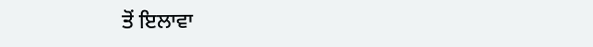ਤੋਂ ਇਲਾਵਾ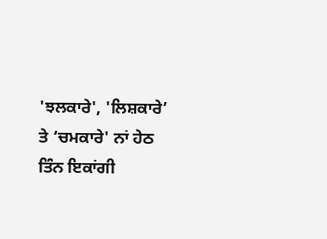'ਝਲਕਾਰੇ', 'ਲਿਸ਼ਕਾਰੇ’ ਤੇ ‘ਚਮਕਾਰੇ' ਨਾਂ ਹੇਠ ਤਿੰਨ ਇਕਾਂਗੀ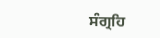ਸੰਗ੍ਰਹਿ